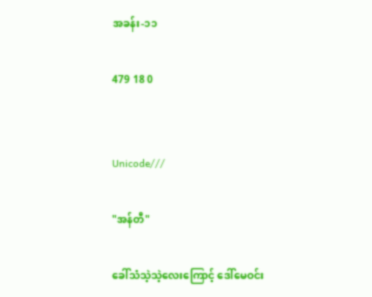အခန်း-၁၁

479 18 0


Unicode///

"အန်တီ"

ခေါ်သံသဲ့သဲ့လေးကြောင့် ဒေါ်မေဝင်း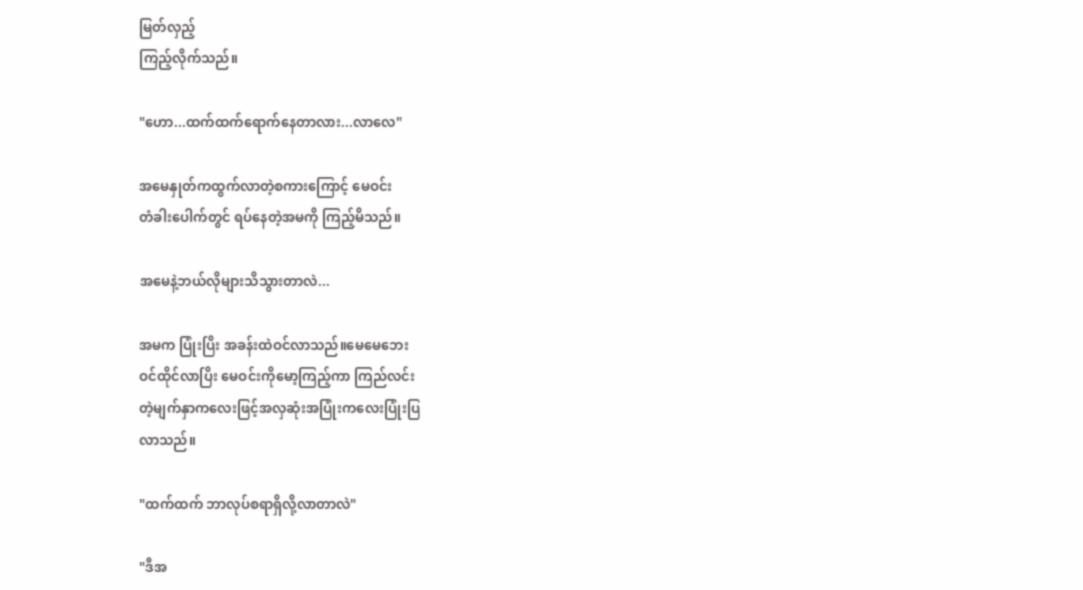မြတ်လှည့်
ကြည့်လိုက်သည်။

"ဟော...ထက်ထက်ရောက်နေတာလား...လာလေ"

အမေနှုတ်ကထွက်လာတဲ့စကားကြောင့် မေဝင်း
တံခါးပေါက်တွင် ရပ်နေတဲ့အမကို ကြည့်မိသည်။

အမေနဲ့ဘယ်လိုများသိသွားတာလဲ...

အမက ပြုံးပြိး အခန်းထဲဝင်လာသည်။မေမေဘေး
ဝင်ထိုင်လာပြိး မေဝင်းကိုမော့ကြည့်ကာ ကြည်လင်း
တဲ့မျက်နှာကလေးဖြင့်အလှဆုံးအပြုံးကလေးပြုံးပြ
လာသည်။

"ထက်ထက် ဘာလုပ်စရာရှိလို့လာတာလဲ"

"ဒီအ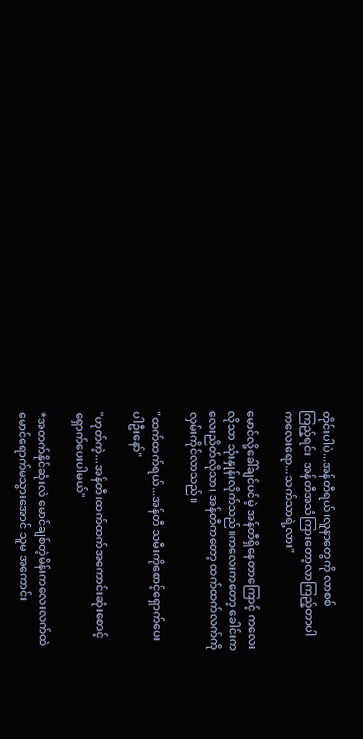တိုင်းပါပဲ...အန်တီရယ်၊လူနာတွေကို လာစစ်
ကြည့်ရင်း  အန်တီအသံကြားတော့လာကြည့်တာပါ
ကလေးရော...သက်သာရဲ့လား"

မောင်လို့ခေါ်ချင်ပင်မဲ့ အန်တီရှိနေတာကြောင့် ကလေး
လိုသာ သုံးနှုန်းလိုက်သည်။ကလေးကတော့ ခေါင်းက
လေးညိတ်လိုသာ၊ အန်တီကတော့ ထက်ထက်လက်ကို
လှမ်းကိုင်လာသည်။

"ထက်ထက်ရယ်...အန်တီ သမီးကိုစောင့်ရှောက်ပေး
ပါဦးနော်"

"ဟုတ်ကဲ့...အန်တီ၊ထက်ထက်အကောင်းဆုံးစောင့်
ရှောက်ပေးပါမယ်"

*အတက်နိုင်ဆုံးလဲ မောင်ချစ်တဲ့မိန်းကလေးလက်ထဲ
မောင်ရောက်မသွားအောင် သူမ အကောင်း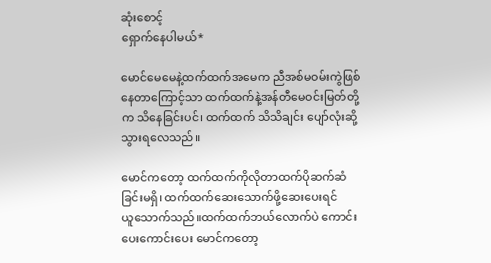ဆုံးစောင့်
ရှောက်နေပါမယ်*

မောင်မေမေနဲ့ထက်ထက်အမေက ညီအစ်မဝမ်းကွဲဖြစ်
နေတာကြောင့်သာ ထက်ထက်နဲ့အန်တီမေဝင်းမြတ်တို့
က သိနေခြင်းပင်၊ ထက်ထက် သိသိချင်း ပျော်လုံးဆို့
သွားရလေသည်။

မောင်ကတော့ ထက်ထက်ကိုလိုတာထက်ပိုဆက်ဆံ
ခြင်းမရှိ၊ ထက်ထက်ဆေးသောက်ဖို့ဆေးပေးရင်
ယူသောက်သည်။ထက်ထက်ဘယ်လောက်ပဲ ကောင်း
ပေးကောင်းပေး မောင်ကတော့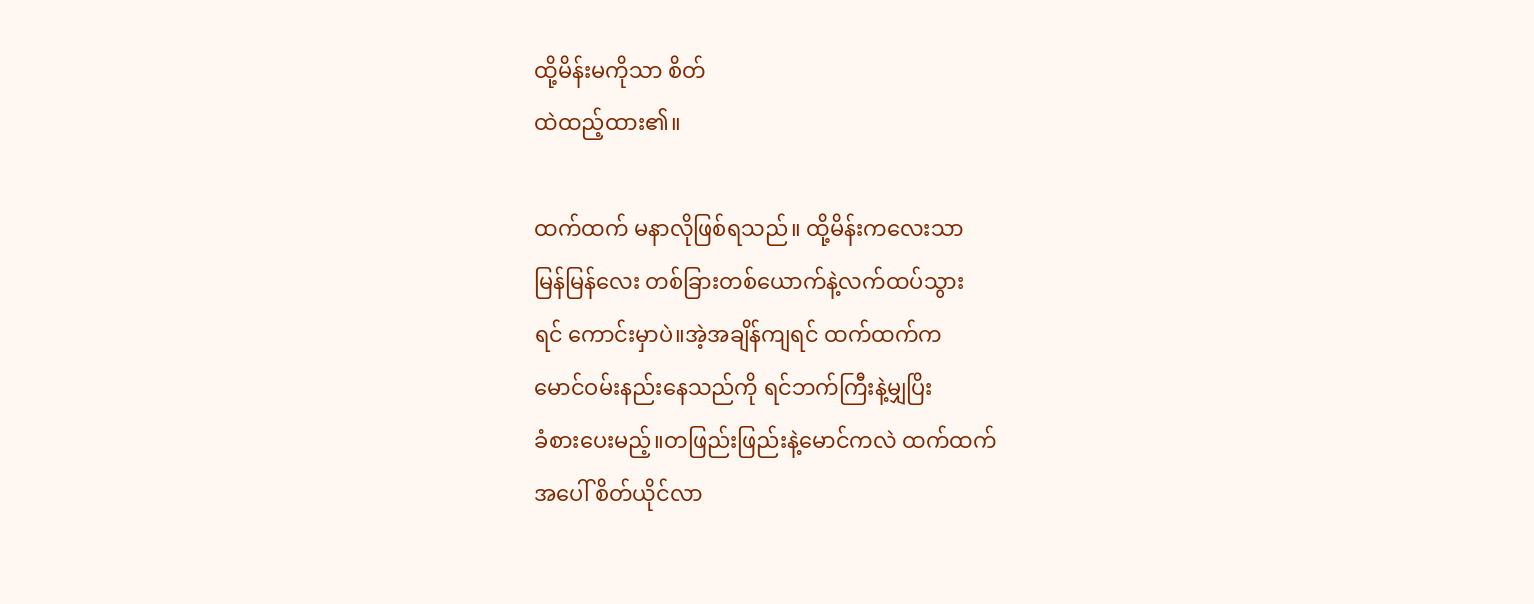ထို့မိန်းမကိုသာ စိတ်
ထဲထည့်ထား၏။

ထက်ထက် မနာလိုဖြစ်ရသည်။ ထို့မိန်းကလေးသာ
မြန်မြန်လေး တစ်ခြားတစ်ယောက်နဲ့လက်ထပ်သွား
ရင် ကောင်းမှာပဲ။အဲ့အချိန်ကျရင် ထက်ထက်က
မောင်ဝမ်းနည်းနေသည်ကို ရင်ဘက်ကြီးနဲ့မျှပြိး
ခံစားပေးမည့်။တဖြည်းဖြည်းနဲ့မောင်ကလဲ ထက်ထက်
အပေါ် စိတ်ယိုင်လာ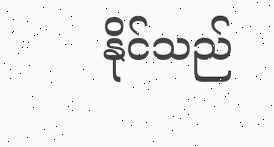နိုင်သည်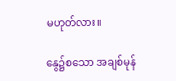မဟုတ်လား။

နွေ၌စသော အချစ်မုန်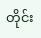တိုင်း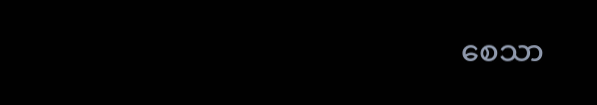စေသာ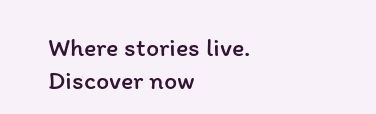Where stories live. Discover now